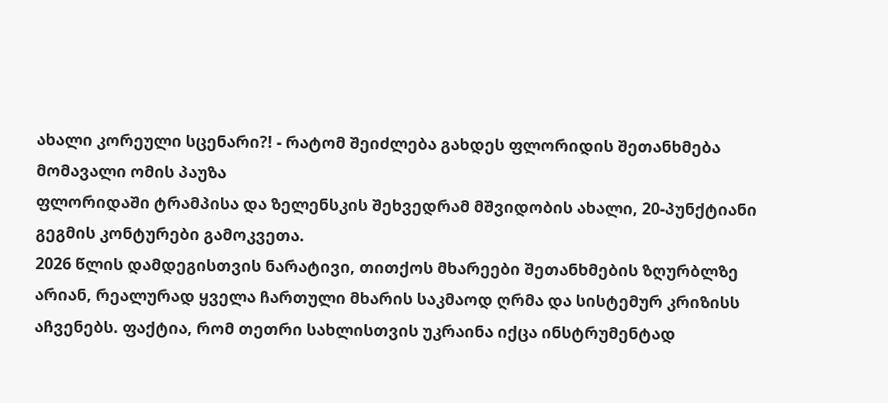ახალი კორეული სცენარი?! - რატომ შეიძლება გახდეს ფლორიდის შეთანხმება მომავალი ომის პაუზა
ფლორიდაში ტრამპისა და ზელენსკის შეხვედრამ მშვიდობის ახალი, 20-პუნქტიანი გეგმის კონტურები გამოკვეთა.
2026 წლის დამდეგისთვის ნარატივი, თითქოს მხარეები შეთანხმების ზღურბლზე არიან, რეალურად ყველა ჩართული მხარის საკმაოდ ღრმა და სისტემურ კრიზისს აჩვენებს. ფაქტია, რომ თეთრი სახლისთვის უკრაინა იქცა ინსტრუმენტად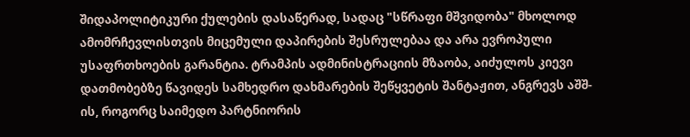შიდაპოლიტიკური ქულების დასაწერად, სადაც "სწრაფი მშვიდობა" მხოლოდ ამომრჩევლისთვის მიცემული დაპირების შესრულებაა და არა ევროპული უსაფრთხოების გარანტია. ტრამპის ადმინისტრაციის მზაობა, აიძულოს კიევი დათმობებზე წავიდეს სამხედრო დახმარების შეწყვეტის შანტაჟით, ანგრევს აშშ-ის, როგორც საიმედო პარტნიორის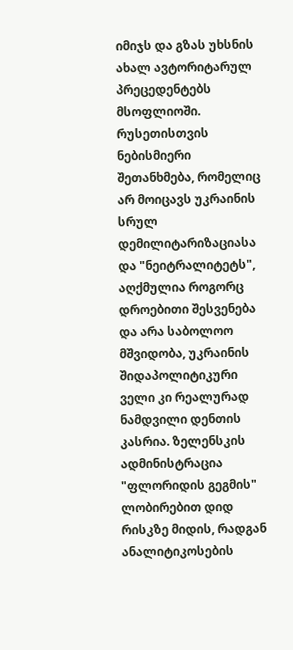იმიჯს და გზას უხსნის ახალ ავტორიტარულ პრეცედენტებს მსოფლიოში.
რუსეთისთვის ნებისმიერი შეთანხმება, რომელიც არ მოიცავს უკრაინის სრულ დემილიტარიზაციასა და "ნეიტრალიტეტს", აღქმულია როგორც დროებითი შესვენება და არა საბოლოო მშვიდობა, უკრაინის შიდაპოლიტიკური ველი კი რეალურად ნამდვილი დენთის კასრია. ზელენსკის ადმინისტრაცია "ფლორიდის გეგმის" ლობირებით დიდ რისკზე მიდის, რადგან ანალიტიკოსების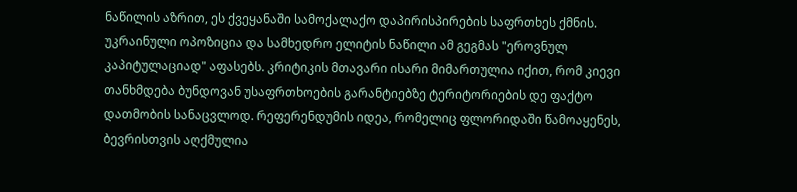ნაწილის აზრით, ეს ქვეყანაში სამოქალაქო დაპირისპირების საფრთხეს ქმნის. უკრაინული ოპოზიცია და სამხედრო ელიტის ნაწილი ამ გეგმას "ეროვნულ კაპიტულაციად" აფასებს. კრიტიკის მთავარი ისარი მიმართულია იქით, რომ კიევი თანხმდება ბუნდოვან უსაფრთხოების გარანტიებზე ტერიტორიების დე ფაქტო დათმობის სანაცვლოდ. რეფერენდუმის იდეა, რომელიც ფლორიდაში წამოაყენეს, ბევრისთვის აღქმულია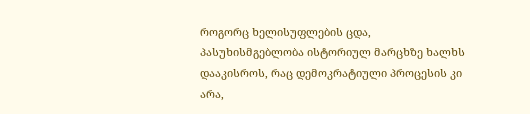როგორც ხელისუფლების ცდა, პასუხისმგებლობა ისტორიულ მარცხზე ხალხს დააკისროს, რაც დემოკრატიული პროცესის კი არა,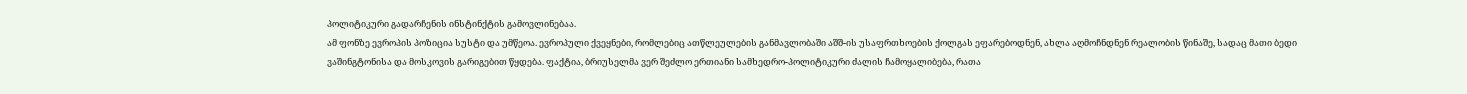პოლიტიკური გადარჩენის ინსტინქტის გამოვლინებაა.
ამ ფონზე ევროპის პოზიცია სუსტი და უმწეოა. ევროპული ქვეყნები, რომლებიც ათწლეულების განმავლობაში აშშ-ის უსაფრთხოების ქოლგას ეფარებოდნენ, ახლა აღმოჩნდნენ რეალობის წინაშე, სადაც მათი ბედი ვაშინგტონისა და მოსკოვის გარიგებით წყდება. ფაქტია, ბრიუსელმა ვერ შეძლო ერთიანი სამხედრო-პოლიტიკური ძალის ჩამოყალიბება, რათა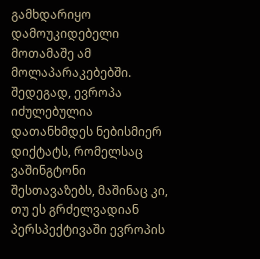გამხდარიყო დამოუკიდებელი მოთამაშე ამ მოლაპარაკებებში. შედეგად, ევროპა იძულებულია დათანხმდეს ნებისმიერ დიქტატს, რომელსაც ვაშინგტონი შესთავაზებს, მაშინაც კი, თუ ეს გრძელვადიან პერსპექტივაში ევროპის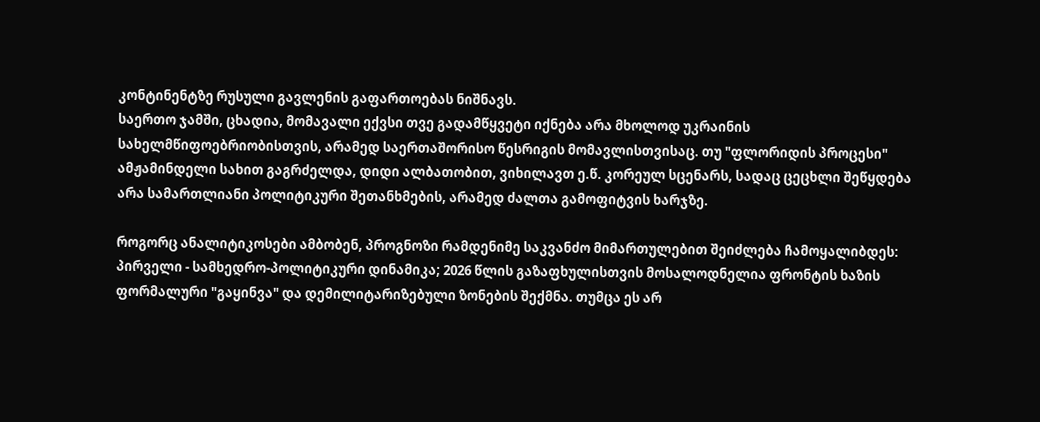კონტინენტზე რუსული გავლენის გაფართოებას ნიშნავს.
საერთო ჯამში, ცხადია, მომავალი ექვსი თვე გადამწყვეტი იქნება არა მხოლოდ უკრაინის სახელმწიფოებრიობისთვის, არამედ საერთაშორისო წესრიგის მომავლისთვისაც. თუ "ფლორიდის პროცესი" ამჟამინდელი სახით გაგრძელდა, დიდი ალბათობით, ვიხილავთ ე.წ. კორეულ სცენარს, სადაც ცეცხლი შეწყდება არა სამართლიანი პოლიტიკური შეთანხმების, არამედ ძალთა გამოფიტვის ხარჯზე.

როგორც ანალიტიკოსები ამბობენ, პროგნოზი რამდენიმე საკვანძო მიმართულებით შეიძლება ჩამოყალიბდეს:
პირველი - სამხედრო-პოლიტიკური დინამიკა; 2026 წლის გაზაფხულისთვის მოსალოდნელია ფრონტის ხაზის ფორმალური "გაყინვა" და დემილიტარიზებული ზონების შექმნა. თუმცა ეს არ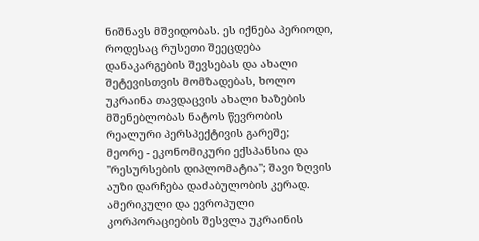ნიშნავს მშვიდობას. ეს იქნება პერიოდი, როდესაც რუსეთი შეეცდება დანაკარგების შევსებას და ახალი შეტევისთვის მომზადებას, ხოლო უკრაინა თავდაცვის ახალი ხაზების მშენებლობას ნატოს წევრობის რეალური პერსპექტივის გარეშე;
მეორე - ეკონომიკური ექსპანსია და "რესურსების დიპლომატია"; შავი ზღვის აუზი დარჩება დაძაბულობის კერად. ამერიკული და ევროპული კორპორაციების შესვლა უკრაინის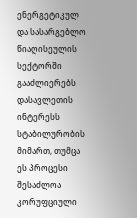ენერგეტიკულ და სასარგებლო წიაღისეულის სექტორში გააძლიერებს დასავლეთის ინტერესს სტაბილურობის მიმართ, თუმცა ეს პროცესი შესაძლოა კორუფციული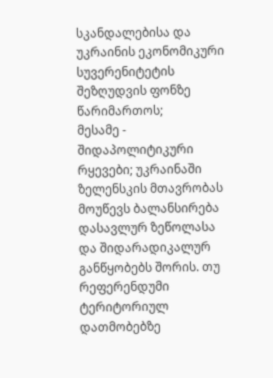სკანდალებისა და უკრაინის ეკონომიკური სუვერენიტეტის შეზღუდვის ფონზე წარიმართოს;
მესამე - შიდაპოლიტიკური რყევები; უკრაინაში ზელენსკის მთავრობას მოუწევს ბალანსირება დასავლურ ზეწოლასა და შიდარადიკალურ განწყობებს შორის. თუ რეფერენდუმი ტერიტორიულ დათმობებზე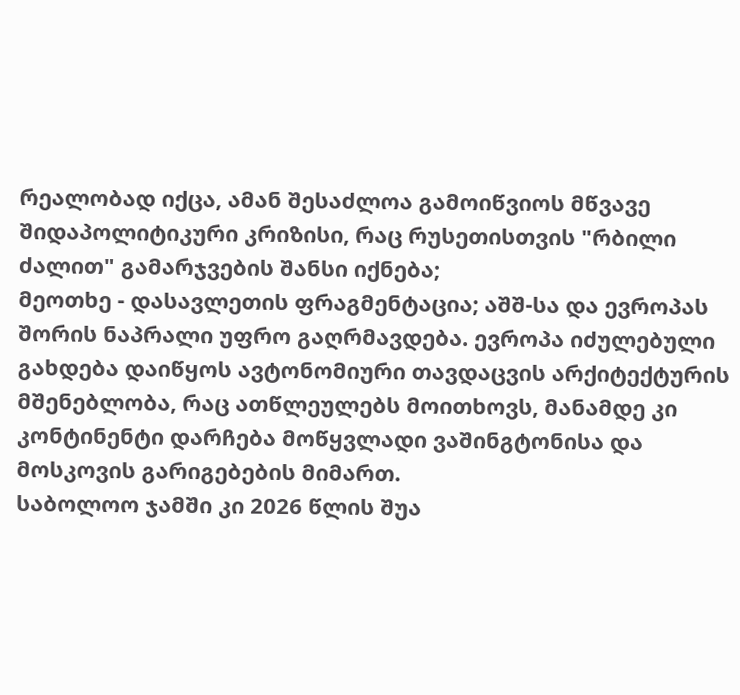რეალობად იქცა, ამან შესაძლოა გამოიწვიოს მწვავე შიდაპოლიტიკური კრიზისი, რაც რუსეთისთვის "რბილი ძალით" გამარჯვების შანსი იქნება;
მეოთხე - დასავლეთის ფრაგმენტაცია; აშშ-სა და ევროპას შორის ნაპრალი უფრო გაღრმავდება. ევროპა იძულებული გახდება დაიწყოს ავტონომიური თავდაცვის არქიტექტურის მშენებლობა, რაც ათწლეულებს მოითხოვს, მანამდე კი კონტინენტი დარჩება მოწყვლადი ვაშინგტონისა და მოსკოვის გარიგებების მიმართ.
საბოლოო ჯამში კი 2026 წლის შუა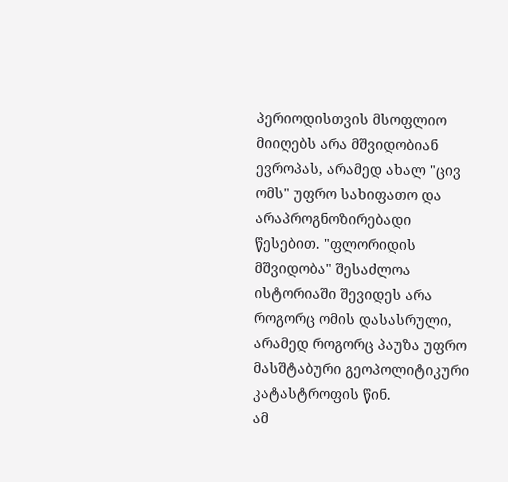პერიოდისთვის მსოფლიო მიიღებს არა მშვიდობიან ევროპას, არამედ ახალ "ცივ ომს" უფრო სახიფათო და არაპროგნოზირებადი წესებით. "ფლორიდის მშვიდობა" შესაძლოა ისტორიაში შევიდეს არა როგორც ომის დასასრული, არამედ როგორც პაუზა უფრო მასშტაბური გეოპოლიტიკური კატასტროფის წინ.
ამ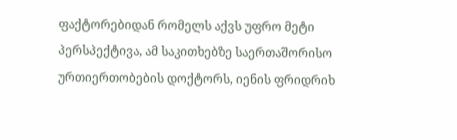ფაქტორებიდან რომელს აქვს უფრო მეტი პერსპექტივა, ამ საკითხებზე საერთაშორისო ურთიერთობების დოქტორს, იენის ფრიდრიხ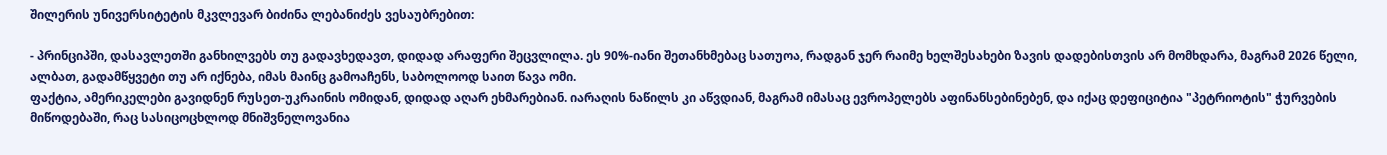შილერის უნივერსიტეტის მკვლევარ ბიძინა ლებანიძეს ვესაუბრებით:

- პრინციპში, დასავლეთში განხილვებს თუ გადავხედავთ, დიდად არაფერი შეცვლილა. ეს 90%-იანი შეთანხმებაც სათუოა, რადგან ჯერ რაიმე ხელშესახები ზავის დადებისთვის არ მომხდარა, მაგრამ 2026 წელი, ალბათ, გადამწყვეტი თუ არ იქნება, იმას მაინც გამოაჩენს, საბოლოოდ საით წავა ომი.
ფაქტია, ამერიკელები გავიდნენ რუსეთ-უკრაინის ომიდან, დიდად აღარ ეხმარებიან. იარაღის ნაწილს კი აწვდიან, მაგრამ იმასაც ევროპელებს აფინანსებინებენ, და იქაც დეფიციტია "პეტრიოტის" ჭურვების მიწოდებაში, რაც სასიცოცხლოდ მნიშვნელოვანია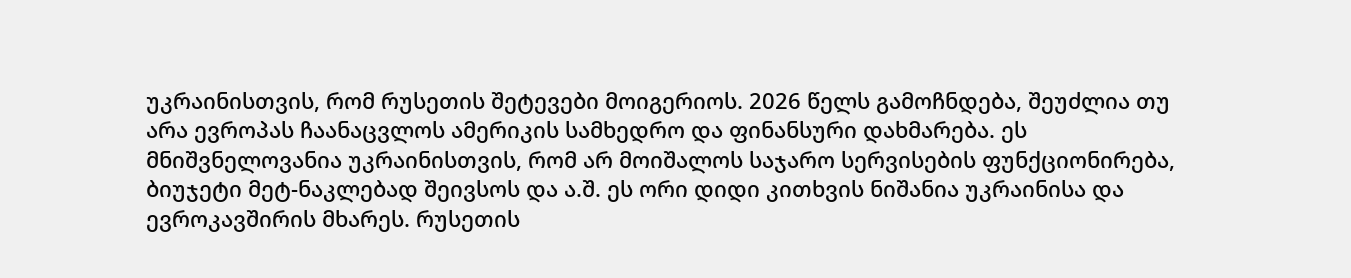უკრაინისთვის, რომ რუსეთის შეტევები მოიგერიოს. 2026 წელს გამოჩნდება, შეუძლია თუ არა ევროპას ჩაანაცვლოს ამერიკის სამხედრო და ფინანსური დახმარება. ეს მნიშვნელოვანია უკრაინისთვის, რომ არ მოიშალოს საჯარო სერვისების ფუნქციონირება, ბიუჯეტი მეტ-ნაკლებად შეივსოს და ა.შ. ეს ორი დიდი კითხვის ნიშანია უკრაინისა და ევროკავშირის მხარეს. რუსეთის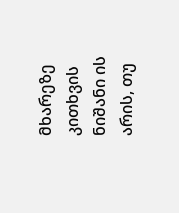მხარეზე კითხვის ნიშანი ის არის, თუ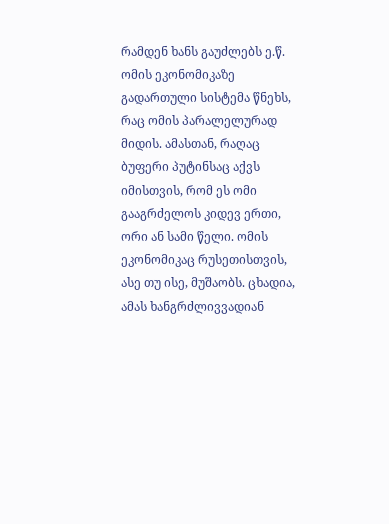რამდენ ხანს გაუძლებს ე.წ. ომის ეკონომიკაზე გადართული სისტემა წნეხს, რაც ომის პარალელურად მიდის. ამასთან, რაღაც ბუფერი პუტინსაც აქვს იმისთვის, რომ ეს ომი გააგრძელოს კიდევ ერთი, ორი ან სამი წელი. ომის ეკონომიკაც რუსეთისთვის, ასე თუ ისე, მუშაობს. ცხადია, ამას ხანგრძლივვადიან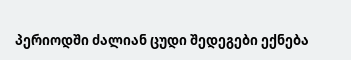პერიოდში ძალიან ცუდი შედეგები ექნება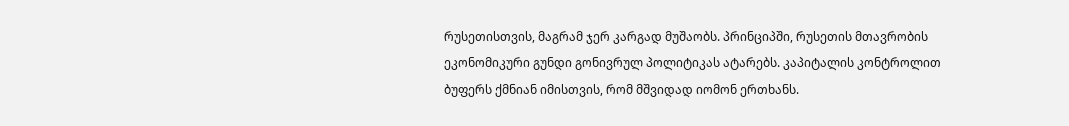რუსეთისთვის, მაგრამ ჯერ კარგად მუშაობს. პრინციპში, რუსეთის მთავრობის ეკონომიკური გუნდი გონივრულ პოლიტიკას ატარებს. კაპიტალის კონტროლით ბუფერს ქმნიან იმისთვის, რომ მშვიდად იომონ ერთხანს.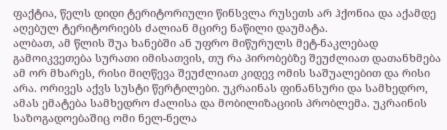ფაქტია, წელს დიდი ტერიტორიული წინსვლა რუსეთს არ ჰქონია და აქამდე აღებულ ტერიტორიებს ძალიან მცირე ნაწილი დაუმატა.
ალბათ, ამ წლის შუა ხანებში ან უფრო მიწურულს მეტ-ნაკლებად გამოიკვეთება სურათი იმისათვის, თუ რა პირობებზე შეუძლიათ დათანხმება ამ ორ მხარეს, რისი მიღწევა შეუძლიათ კიდევ ომის საშუალებით და რისი არა. ორივეს აქვს სუსტი წერტილები. უკრაინას ფინანსური და სამხედრო, ამას ემატება სამხედრო ძალისა და მობილიზაციის პრობლემა. უკრაინის საზოგადოებაშიც ომი ნელ-ნელა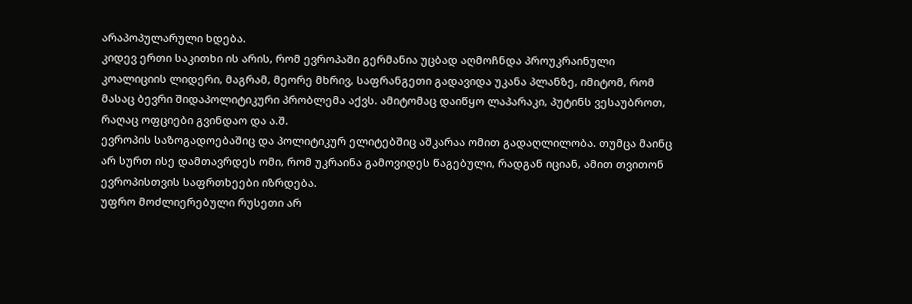არაპოპულარული ხდება.
კიდევ ერთი საკითხი ის არის, რომ ევროპაში გერმანია უცბად აღმოჩნდა პროუკრაინული კოალიციის ლიდერი, მაგრამ, მეორე მხრივ, საფრანგეთი გადავიდა უკანა პლანზე, იმიტომ, რომ მასაც ბევრი შიდაპოლიტიკური პრობლემა აქვს. ამიტომაც დაიწყო ლაპარაკი, პუტინს ვესაუბროთ, რაღაც ოფციები გვინდაო და ა.შ.
ევროპის საზოგადოებაშიც და პოლიტიკურ ელიტებშიც აშკარაა ომით გადაღლილობა. თუმცა მაინც არ სურთ ისე დამთავრდეს ომი, რომ უკრაინა გამოვიდეს წაგებული, რადგან იციან, ამით თვითონ ევროპისთვის საფრთხეები იზრდება.
უფრო მოძლიერებული რუსეთი არ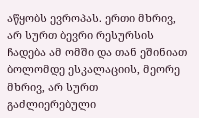აწყობს ევროპას. ერთი მხრივ, არ სურთ ბევრი რესურსის ჩადება ამ ომში და თან ეშინიათ ბოლომდე ესკალაციის, მეორე მხრივ, არ სურთ გაძლიერებული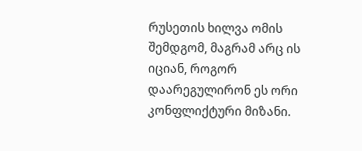რუსეთის ხილვა ომის შემდგომ, მაგრამ არც ის იციან, როგორ დაარეგულირონ ეს ორი კონფლიქტური მიზანი.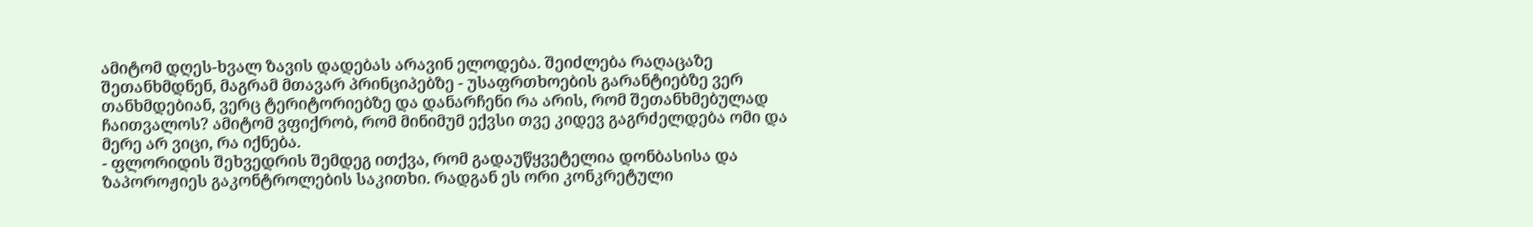ამიტომ დღეს-ხვალ ზავის დადებას არავინ ელოდება. შეიძლება რაღაცაზე შეთანხმდნენ, მაგრამ მთავარ პრინციპებზე - უსაფრთხოების გარანტიებზე ვერ თანხმდებიან, ვერც ტერიტორიებზე და დანარჩენი რა არის, რომ შეთანხმებულად ჩაითვალოს? ამიტომ ვფიქრობ, რომ მინიმუმ ექვსი თვე კიდევ გაგრძელდება ომი და მერე არ ვიცი, რა იქნება.
- ფლორიდის შეხვედრის შემდეგ ითქვა, რომ გადაუწყვეტელია დონბასისა და ზაპოროჟიეს გაკონტროლების საკითხი. რადგან ეს ორი კონკრეტული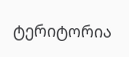ტერიტორია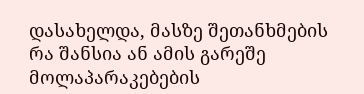დასახელდა, მასზე შეთანხმების რა შანსია ან ამის გარეშე მოლაპარაკებების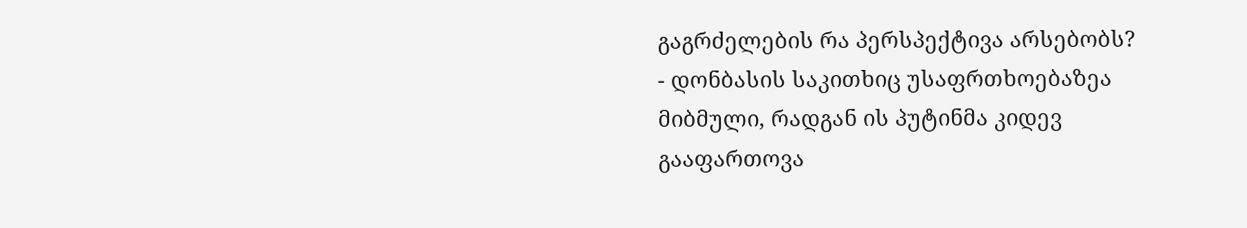გაგრძელების რა პერსპექტივა არსებობს?
- დონბასის საკითხიც უსაფრთხოებაზეა მიბმული, რადგან ის პუტინმა კიდევ გააფართოვა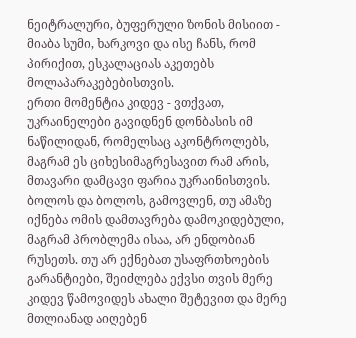ნეიტრალური, ბუფერული ზონის მისიით - მიაბა სუმი, ხარკოვი და ისე ჩანს, რომ პირიქით, ესკალაციას აკეთებს მოლაპარაკებებისთვის.
ერთი მომენტია კიდევ - ვთქვათ, უკრაინელები გავიდნენ დონბასის იმ ნაწილიდან, რომელსაც აკონტროლებს, მაგრამ ეს ციხესიმაგრესავით რამ არის, მთავარი დამცავი ფარია უკრაინისთვის. ბოლოს და ბოლოს, გამოვლენ, თუ ამაზე იქნება ომის დამთავრება დამოკიდებული, მაგრამ პრობლემა ისაა, არ ენდობიან რუსეთს. თუ არ ექნებათ უსაფრთხოების გარანტიები, შეიძლება ექვსი თვის მერე კიდევ წამოვიდეს ახალი შეტევით და მერე მთლიანად აიღებენ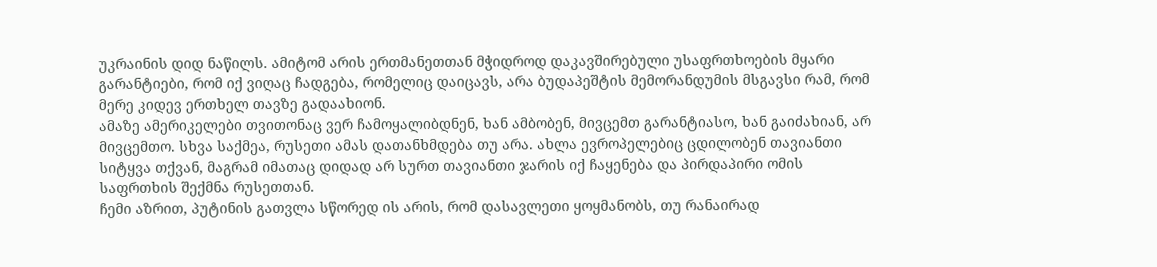უკრაინის დიდ ნაწილს. ამიტომ არის ერთმანეთთან მჭიდროდ დაკავშირებული უსაფრთხოების მყარი გარანტიები, რომ იქ ვიღაც ჩადგება, რომელიც დაიცავს, არა ბუდაპეშტის მემორანდუმის მსგავსი რამ, რომ მერე კიდევ ერთხელ თავზე გადაახიონ.
ამაზე ამერიკელები თვითონაც ვერ ჩამოყალიბდნენ, ხან ამბობენ, მივცემთ გარანტიასო, ხან გაიძახიან, არ მივცემთო. სხვა საქმეა, რუსეთი ამას დათანხმდება თუ არა. ახლა ევროპელებიც ცდილობენ თავიანთი სიტყვა თქვან, მაგრამ იმათაც დიდად არ სურთ თავიანთი ჯარის იქ ჩაყენება და პირდაპირი ომის საფრთხის შექმნა რუსეთთან.
ჩემი აზრით, პუტინის გათვლა სწორედ ის არის, რომ დასავლეთი ყოყმანობს, თუ რანაირად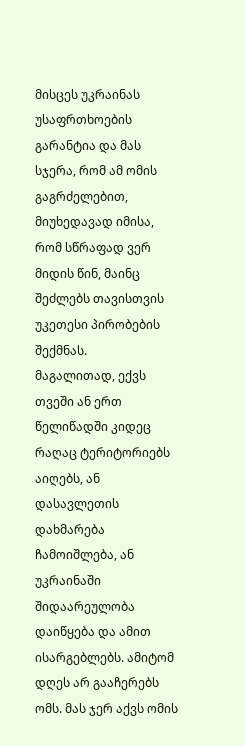მისცეს უკრაინას უსაფრთხოების გარანტია და მას სჯერა, რომ ამ ომის გაგრძელებით, მიუხედავად იმისა, რომ სწრაფად ვერ მიდის წინ, მაინც შეძლებს თავისთვის უკეთესი პირობების შექმნას.
მაგალითად, ექვს თვეში ან ერთ წელიწადში კიდეც რაღაც ტერიტორიებს აიღებს, ან დასავლეთის დახმარება ჩამოიშლება, ან უკრაინაში შიდაარეულობა დაიწყება და ამით ისარგებლებს. ამიტომ დღეს არ გააჩერებს ომს. მას ჯერ აქვს ომის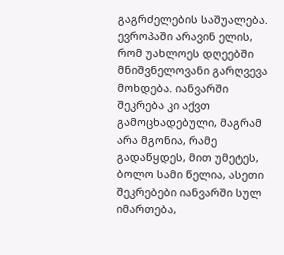გაგრძელების საშუალება.
ევროპაში არავინ ელის, რომ უახლოეს დღეებში მნიშვნელოვანი გარღვევა მოხდება. იანვარში შეკრება კი აქვთ გამოცხადებული, მაგრამ არა მგონია, რამე გადაწყდეს, მით უმეტეს, ბოლო სამი წელია, ასეთი შეკრებები იანვარში სულ იმართება,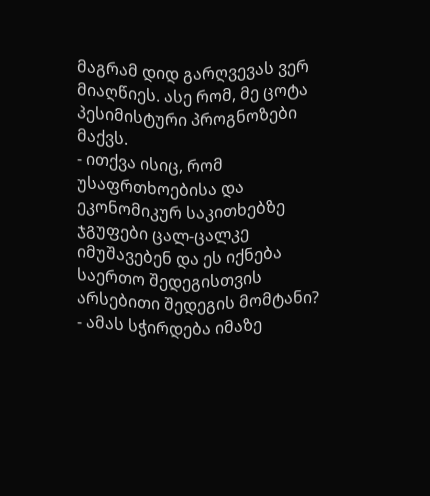მაგრამ დიდ გარღვევას ვერ მიაღწიეს. ასე რომ, მე ცოტა პესიმისტური პროგნოზები მაქვს.
- ითქვა ისიც, რომ უსაფრთხოებისა და ეკონომიკურ საკითხებზე ჯგუფები ცალ-ცალკე იმუშავებენ და ეს იქნება საერთო შედეგისთვის არსებითი შედეგის მომტანი?
- ამას სჭირდება იმაზე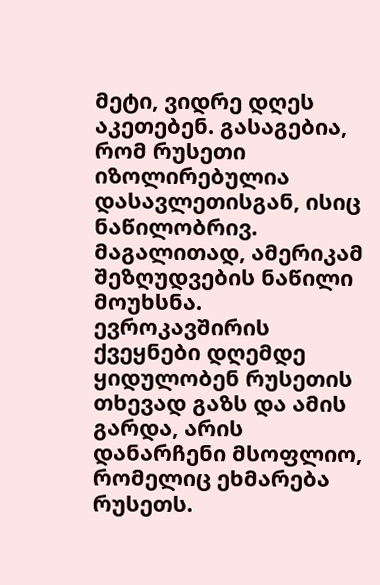მეტი, ვიდრე დღეს აკეთებენ. გასაგებია, რომ რუსეთი იზოლირებულია დასავლეთისგან, ისიც ნაწილობრივ. მაგალითად, ამერიკამ შეზღუდვების ნაწილი მოუხსნა.
ევროკავშირის ქვეყნები დღემდე ყიდულობენ რუსეთის თხევად გაზს და ამის გარდა, არის დანარჩენი მსოფლიო, რომელიც ეხმარება რუსეთს.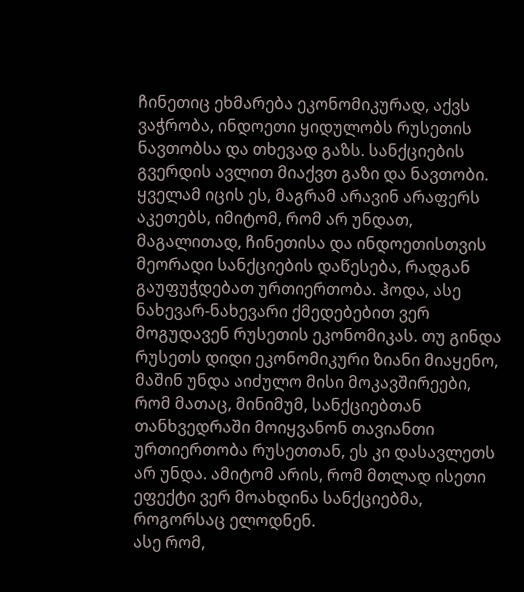ჩინეთიც ეხმარება ეკონომიკურად, აქვს ვაჭრობა, ინდოეთი ყიდულობს რუსეთის ნავთობსა და თხევად გაზს. სანქციების გვერდის ავლით მიაქვთ გაზი და ნავთობი.
ყველამ იცის ეს, მაგრამ არავინ არაფერს აკეთებს, იმიტომ, რომ არ უნდათ, მაგალითად, ჩინეთისა და ინდოეთისთვის მეორადი სანქციების დაწესება, რადგან გაუფუჭდებათ ურთიერთობა. ჰოდა, ასე ნახევარ-ნახევარი ქმედებებით ვერ მოგუდავენ რუსეთის ეკონომიკას. თუ გინდა რუსეთს დიდი ეკონომიკური ზიანი მიაყენო, მაშინ უნდა აიძულო მისი მოკავშირეები, რომ მათაც, მინიმუმ, სანქციებთან თანხვედრაში მოიყვანონ თავიანთი ურთიერთობა რუსეთთან, ეს კი დასავლეთს არ უნდა. ამიტომ არის, რომ მთლად ისეთი ეფექტი ვერ მოახდინა სანქციებმა, როგორსაც ელოდნენ.
ასე რომ,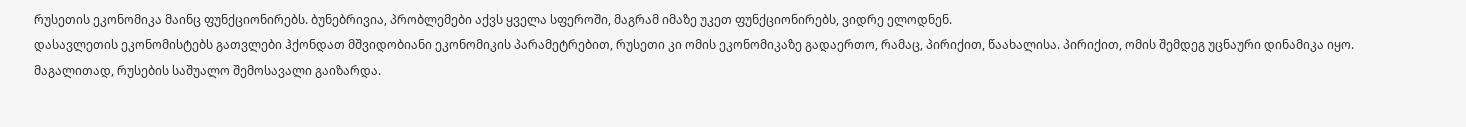რუსეთის ეკონომიკა მაინც ფუნქციონირებს. ბუნებრივია, პრობლემები აქვს ყველა სფეროში, მაგრამ იმაზე უკეთ ფუნქციონირებს, ვიდრე ელოდნენ.
დასავლეთის ეკონომისტებს გათვლები ჰქონდათ მშვიდობიანი ეკონომიკის პარამეტრებით, რუსეთი კი ომის ეკონომიკაზე გადაერთო, რამაც, პირიქით, წაახალისა. პირიქით, ომის შემდეგ უცნაური დინამიკა იყო. მაგალითად, რუსების საშუალო შემოსავალი გაიზარდა.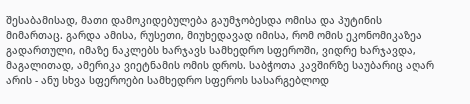შესაბამისად, მათი დამოკიდებულება გაუმჯობესდა ომისა და პუტინის მიმართაც. გარდა ამისა, რუსეთი, მიუხედავად იმისა, რომ ომის ეკონომიკაზეა გადართული, იმაზე ნაკლებს ხარჯავს სამხედრო სფეროში, ვიდრე ხარჯავდა, მაგალითად, ამერიკა ვიეტნამის ომის დროს. საბჭოთა კავშირზე საუბარიც აღარ არის - ანუ სხვა სფეროები სამხედრო სფეროს სასარგებლოდ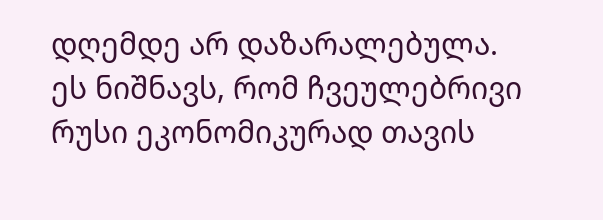დღემდე არ დაზარალებულა. ეს ნიშნავს, რომ ჩვეულებრივი რუსი ეკონომიკურად თავის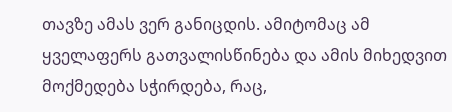თავზე ამას ვერ განიცდის. ამიტომაც ამ ყველაფერს გათვალისწინება და ამის მიხედვით მოქმედება სჭირდება, რაც,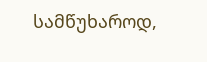სამწუხაროდ,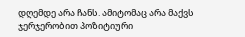დღემდე არა ჩანს. ამიტომაც არა მაქვს ჯერჯერობით პოზიტიური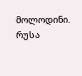მოლოდინი.
რუსა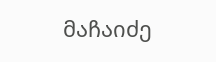მაჩაიძე